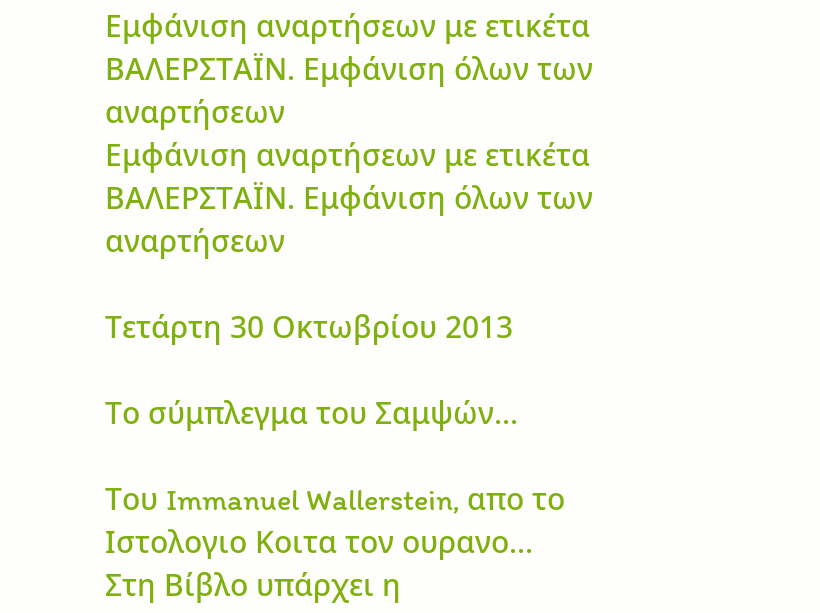Εμφάνιση αναρτήσεων με ετικέτα ΒΑΛΕΡΣΤΑΪΝ. Εμφάνιση όλων των αναρτήσεων
Εμφάνιση αναρτήσεων με ετικέτα ΒΑΛΕΡΣΤΑΪΝ. Εμφάνιση όλων των αναρτήσεων

Τετάρτη 30 Οκτωβρίου 2013

Το σύμπλεγμα του Σαμψών...

Του Immanuel Wallerstein, απο το Ιστολογιο Κοιτα τον ουρανο...
Στη Βίβλο υπάρχει η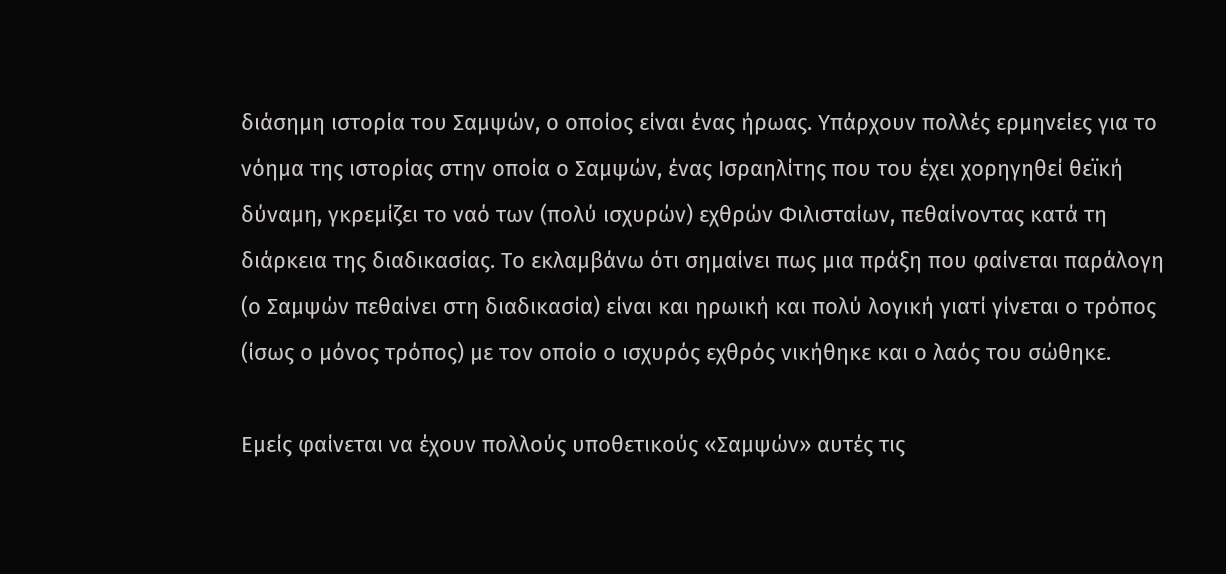διάσημη ιστορία του Σαμψών, ο οποίος είναι ένας ήρωας. Υπάρχουν πολλές ερμηνείες για το νόημα της ιστορίας στην οποία ο Σαμψών, ένας Ισραηλίτης που του έχει χορηγηθεί θεϊκή δύναμη, γκρεμίζει το ναό των (πολύ ισχυρών) εχθρών Φιλισταίων, πεθαίνοντας κατά τη διάρκεια της διαδικασίας. Το εκλαμβάνω ότι σημαίνει πως μια πράξη που φαίνεται παράλογη (ο Σαμψών πεθαίνει στη διαδικασία) είναι και ηρωική και πολύ λογική γιατί γίνεται ο τρόπος (ίσως ο μόνος τρόπος) με τον οποίο ο ισχυρός εχθρός νικήθηκε και ο λαός του σώθηκε.

Εμείς φαίνεται να έχουν πολλούς υποθετικούς «Σαμψών» αυτές τις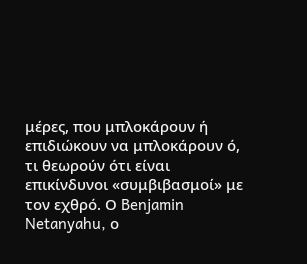μέρες, που μπλοκάρουν ή επιδιώκουν να μπλοκάρουν ό, τι θεωρούν ότι είναι επικίνδυνοι «συμβιβασμοί» με τον εχθρό. Ο Benjamin Netanyahu, ο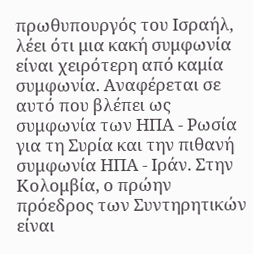πρωθυπουργός του Ισραήλ, λέει ότι μια κακή συμφωνία είναι χειρότερη από καμία συμφωνία. Αναφέρεται σε αυτό που βλέπει ως συμφωνία των ΗΠΑ - Ρωσία για τη Συρία και την πιθανή συμφωνία ΗΠΑ - Ιράν. Στην Κολομβία, ο πρώην πρόεδρος των Συντηρητικών είναι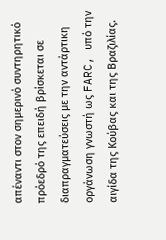απέναντι στον σημερινό συντηρητικό πρόεδρό της επειδή βρίσκεται σε διαπραγματεύσεις με την αντάρτικη οργάνωση γνωστή ως FARC, υπό την αιγίδα της Κούβας και της Βραζιλίας.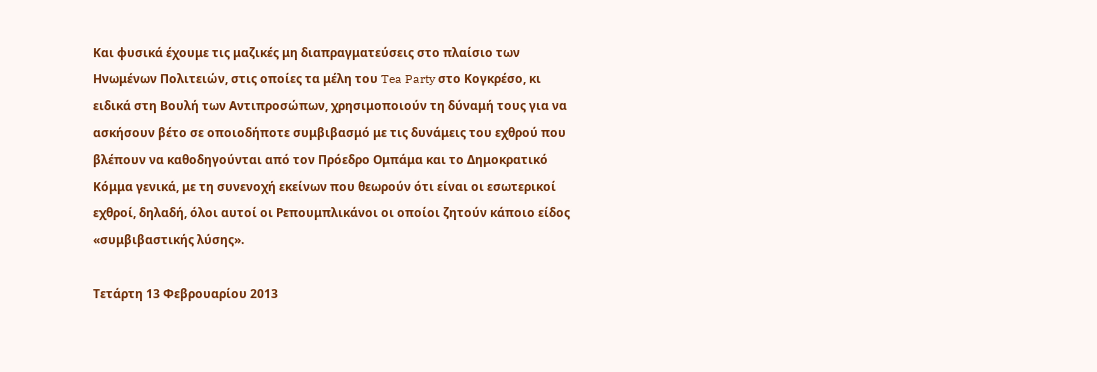Και φυσικά έχουμε τις μαζικές μη διαπραγματεύσεις στο πλαίσιο των Ηνωμένων Πολιτειών, στις οποίες τα μέλη του Tea Party στο Κογκρέσο, κι ειδικά στη Βουλή των Αντιπροσώπων, χρησιμοποιούν τη δύναμή τους για να ασκήσουν βέτο σε οποιοδήποτε συμβιβασμό με τις δυνάμεις του εχθρού που βλέπουν να καθοδηγούνται από τον Πρόεδρο Ομπάμα και το Δημοκρατικό Κόμμα γενικά, με τη συνενοχή εκείνων που θεωρούν ότι είναι οι εσωτερικοί εχθροί, δηλαδή, όλοι αυτοί οι Ρεπουμπλικάνοι οι οποίοι ζητούν κάποιο είδος «συμβιβαστικής λύσης».

Τετάρτη 13 Φεβρουαρίου 2013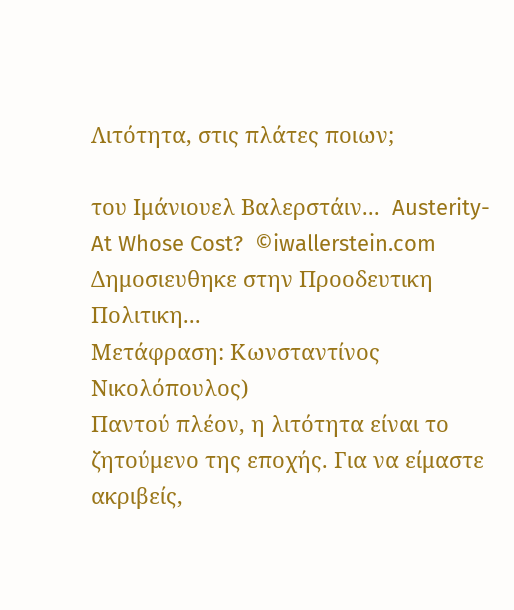Λιτότητα, στις πλάτες ποιων;

του Ιμάνιουελ Βαλερστάιν...  Austerity-At Whose Cost?  ©iwallerstein.com
Δημοσιευθηκε στην Προοδευτικη Πολιτικη...
Μετάφραση: Κωνσταντίνος Νικολόπουλος)
Παντού πλέον, η λιτότητα είναι το ζητούμενο της εποχής. Για να είμαστε ακριβείς,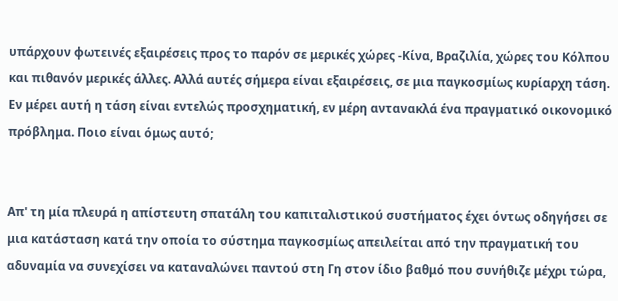υπάρχουν φωτεινές εξαιρέσεις προς το παρόν σε μερικές χώρες -Κίνα, Βραζιλία, χώρες του Κόλπου και πιθανόν μερικές άλλες. Αλλά αυτές σήμερα είναι εξαιρέσεις, σε μια παγκοσμίως κυρίαρχη τάση. Εν μέρει αυτή η τάση είναι εντελώς προσχηματική, εν μέρη αντανακλά ένα πραγματικό οικονομικό πρόβλημα. Ποιο είναι όμως αυτό;


Απ' τη μία πλευρά η απίστευτη σπατάλη του καπιταλιστικού συστήματος έχει όντως οδηγήσει σε μια κατάσταση κατά την οποία το σύστημα παγκοσμίως απειλείται από την πραγματική του αδυναμία να συνεχίσει να καταναλώνει παντού στη Γη στον ίδιο βαθμό που συνήθιζε μέχρι τώρα,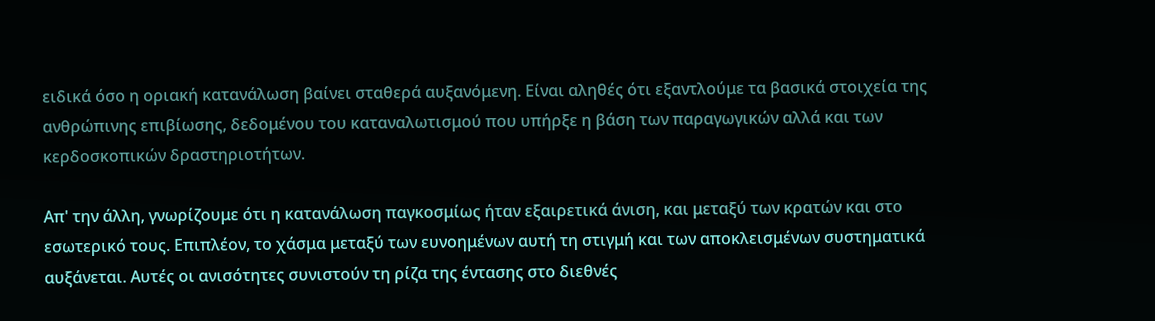ειδικά όσο η οριακή κατανάλωση βαίνει σταθερά αυξανόμενη. Είναι αληθές ότι εξαντλούμε τα βασικά στοιχεία της ανθρώπινης επιβίωσης, δεδομένου του καταναλωτισμού που υπήρξε η βάση των παραγωγικών αλλά και των κερδοσκοπικών δραστηριοτήτων.

Απ' την άλλη, γνωρίζουμε ότι η κατανάλωση παγκοσμίως ήταν εξαιρετικά άνιση, και μεταξύ των κρατών και στο εσωτερικό τους. Επιπλέον, το χάσμα μεταξύ των ευνοημένων αυτή τη στιγμή και των αποκλεισμένων συστηματικά αυξάνεται. Αυτές οι ανισότητες συνιστούν τη ρίζα της έντασης στο διεθνές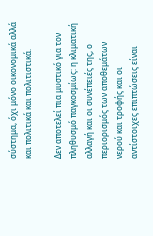σύστημα, όχι μόνο οικονομικά αλλά και πολιτικά και πολιτιστικά.

Δεν αποτελεί πια μυστικό για τον πληθυσμό παγκοσμίως: η κλιματική αλλαγή και οι συνέπειές της, ο περιορισμός των αποθεμάτων νερού και τροφής και οι αντίστοιχες επιπτώσεις είναι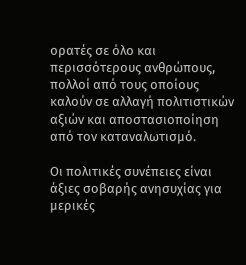ορατές σε όλο και περισσότερους ανθρώπους, πολλοί από τους οποίους καλούν σε αλλαγή πολιτιστικών αξιών και αποστασιοποίηση από τον καταναλωτισμό.

Οι πολιτικές συνέπειες είναι άξιες σοβαρής ανησυχίας για μερικές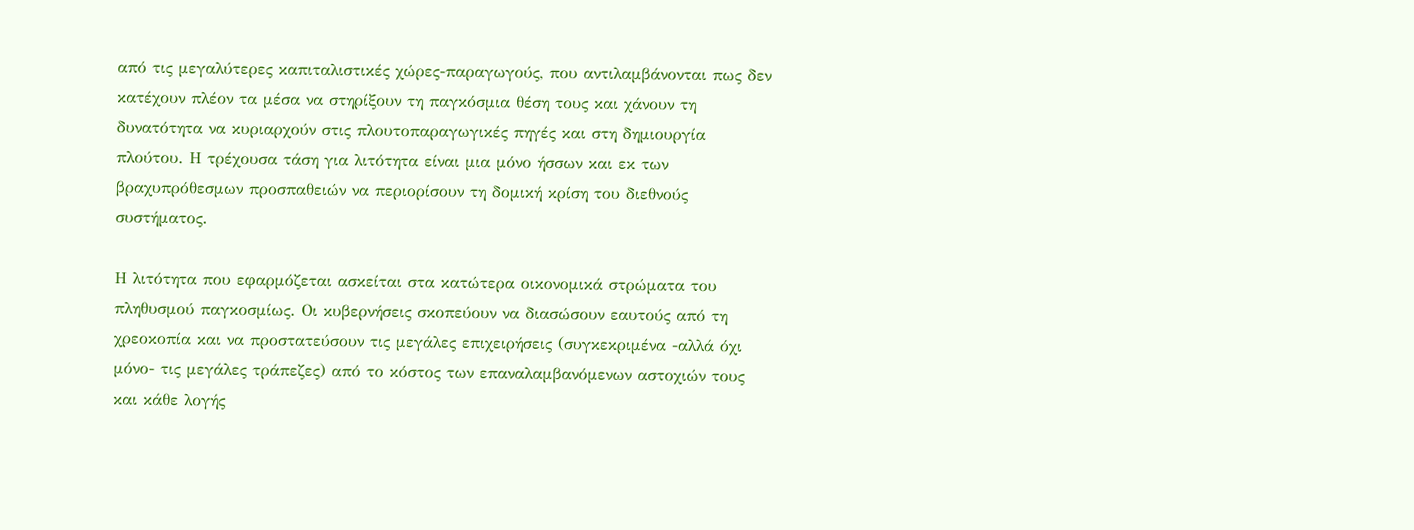από τις μεγαλύτερες καπιταλιστικές χώρες-παραγωγούς, που αντιλαμβάνονται πως δεν κατέχουν πλέον τα μέσα να στηρίξουν τη παγκόσμια θέση τους και χάνουν τη δυνατότητα να κυριαρχούν στις πλουτοπαραγωγικές πηγές και στη δημιουργία πλούτου. Η τρέχουσα τάση για λιτότητα είναι μια μόνο ήσσων και εκ των βραχυπρόθεσμων προσπαθειών να περιορίσουν τη δομική κρίση του διεθνούς συστήματος.

Η λιτότητα που εφαρμόζεται ασκείται στα κατώτερα οικονομικά στρώματα του πληθυσμού παγκοσμίως. Οι κυβερνήσεις σκοπεύουν να διασώσουν εαυτούς από τη χρεοκοπία και να προστατεύσουν τις μεγάλες επιχειρήσεις (συγκεκριμένα -αλλά όχι μόνο- τις μεγάλες τράπεζες) από το κόστος των επαναλαμβανόμενων αστοχιών τους και κάθε λογής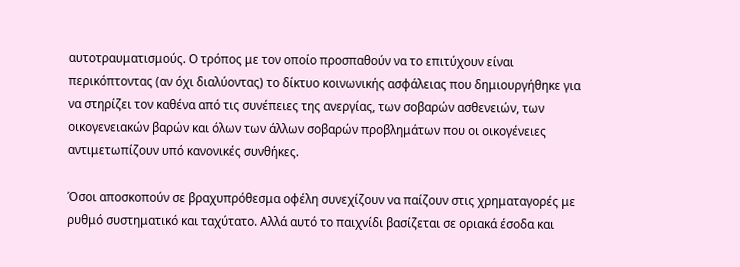αυτοτραυματισμούς. Ο τρόπος με τον οποίο προσπαθούν να το επιτύχουν είναι περικόπτοντας (αν όχι διαλύοντας) το δίκτυο κοινωνικής ασφάλειας που δημιουργήθηκε για να στηρίζει τον καθένα από τις συνέπειες της ανεργίας, των σοβαρών ασθενειών, των οικογενειακών βαρών και όλων των άλλων σοβαρών προβλημάτων που οι οικογένειες αντιμετωπίζουν υπό κανονικές συνθήκες.

Όσοι αποσκοπούν σε βραχυπρόθεσμα οφέλη συνεχίζουν να παίζουν στις χρηματαγορές με ρυθμό συστηματικό και ταχύτατο. Αλλά αυτό το παιχνίδι βασίζεται σε οριακά έσοδα και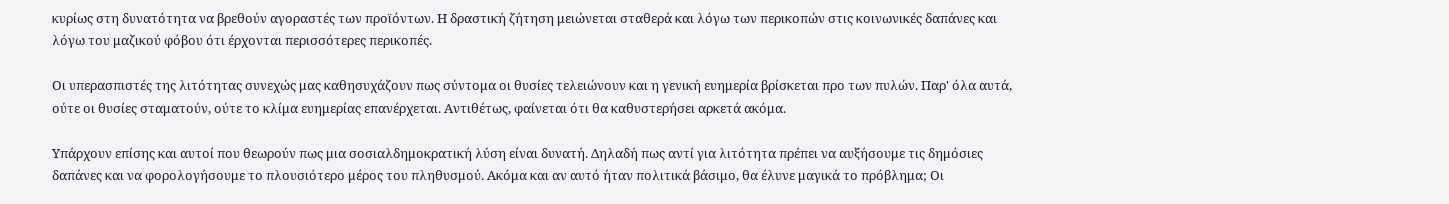κυρίως στη δυνατότητα να βρεθούν αγοραστές των προϊόντων. Η δραστική ζήτηση μειώνεται σταθερά και λόγω των περικοπών στις κοινωνικές δαπάνες και λόγω του μαζικού φόβου ότι έρχονται περισσότερες περικοπές.

Οι υπερασπιστές της λιτότητας συνεχώς μας καθησυχάζουν πως σύντομα οι θυσίες τελειώνουν και η γενική ευημερία βρίσκεται προ των πυλών. Παρ' όλα αυτά, ούτε οι θυσίες σταματούν, ούτε το κλίμα ευημερίας επανέρχεται. Αντιθέτως, φαίνεται ότι θα καθυστερήσει αρκετά ακόμα.

Υπάρχουν επίσης και αυτοί που θεωρούν πως μια σοσιαλδημοκρατική λύση είναι δυνατή. Δηλαδή πως αντί για λιτότητα πρέπει να αυξήσουμε τις δημόσιες δαπάνες και να φορολογήσουμε το πλουσιότερο μέρος του πληθυσμού. Ακόμα και αν αυτό ήταν πολιτικά βάσιμο, θα έλυνε μαγικά το πρόβλημα; Οι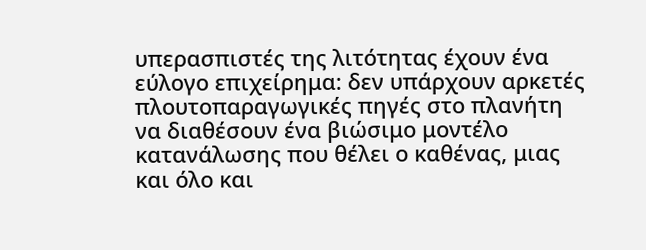υπερασπιστές της λιτότητας έχουν ένα εύλογο επιχείρημα: δεν υπάρχουν αρκετές πλουτοπαραγωγικές πηγές στο πλανήτη να διαθέσουν ένα βιώσιμο μοντέλο κατανάλωσης που θέλει ο καθένας, μιας και όλο και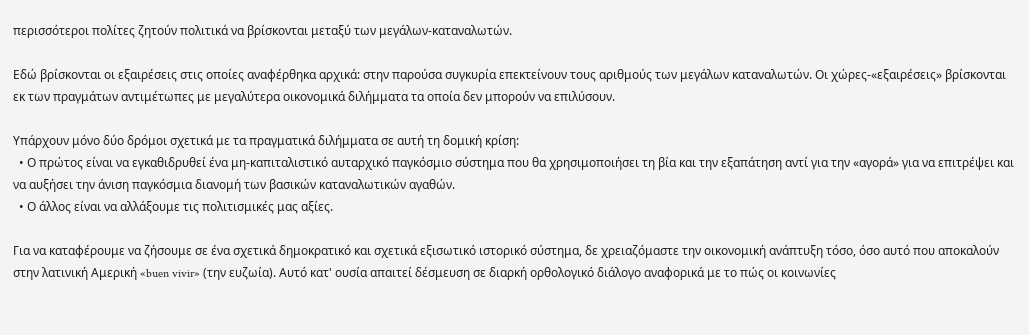περισσότεροι πολίτες ζητούν πολιτικά να βρίσκονται μεταξύ των μεγάλων-καταναλωτών.

Εδώ βρίσκονται οι εξαιρέσεις στις οποίες αναφέρθηκα αρχικά: στην παρούσα συγκυρία επεκτείνουν τους αριθμούς των μεγάλων καταναλωτών. Οι χώρες-«εξαιρέσεις» βρίσκονται εκ των πραγμάτων αντιμέτωπες με μεγαλύτερα οικονομικά διλήμματα τα οποία δεν μπορούν να επιλύσουν.

Υπάρχουν μόνο δύο δρόμοι σχετικά με τα πραγματικά διλήμματα σε αυτή τη δομική κρίση:
  • Ο πρώτος είναι να εγκαθιδρυθεί ένα μη-καπιταλιστικό αυταρχικό παγκόσμιο σύστημα που θα χρησιμοποιήσει τη βία και την εξαπάτηση αντί για την «αγορά» για να επιτρέψει και να αυξήσει την άνιση παγκόσμια διανομή των βασικών καταναλωτικών αγαθών.
  • Ο άλλος είναι να αλλάξουμε τις πολιτισμικές μας αξίες.

Για να καταφέρουμε να ζήσουμε σε ένα σχετικά δημοκρατικό και σχετικά εξισωτικό ιστορικό σύστημα, δε χρειαζόμαστε την οικονομική ανάπτυξη τόσο, όσο αυτό που αποκαλούν στην λατινική Αμερική «buen vivir» (την ευζωία). Αυτό κατ' ουσία απαιτεί δέσμευση σε διαρκή ορθολογικό διάλογο αναφορικά με το πώς οι κοινωνίες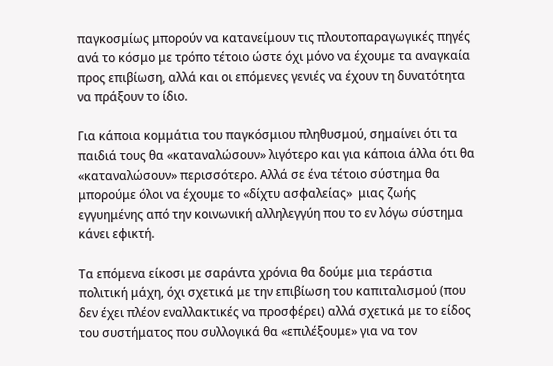παγκοσμίως μπορούν να κατανείμουν τις πλουτοπαραγωγικές πηγές ανά το κόσμο με τρόπο τέτοιο ώστε όχι μόνο να έχουμε τα αναγκαία προς επιβίωση, αλλά και οι επόμενες γενιές να έχουν τη δυνατότητα να πράξουν το ίδιο.

Για κάποια κομμάτια του παγκόσμιου πληθυσμού, σημαίνει ότι τα παιδιά τους θα «καταναλώσουν» λιγότερο και για κάποια άλλα ότι θα «καταναλώσουν» περισσότερο. Αλλά σε ένα τέτοιο σύστημα θα μπορούμε όλοι να έχουμε το «δίχτυ ασφαλείας»  μιας ζωής εγγυημένης από την κοινωνική αλληλεγγύη που το εν λόγω σύστημα κάνει εφικτή.

Τα επόμενα είκοσι με σαράντα χρόνια θα δούμε μια τεράστια πολιτική μάχη, όχι σχετικά με την επιβίωση του καπιταλισμού (που δεν έχει πλέον εναλλακτικές να προσφέρει) αλλά σχετικά με το είδος του συστήματος που συλλογικά θα «επιλέξουμε» για να τον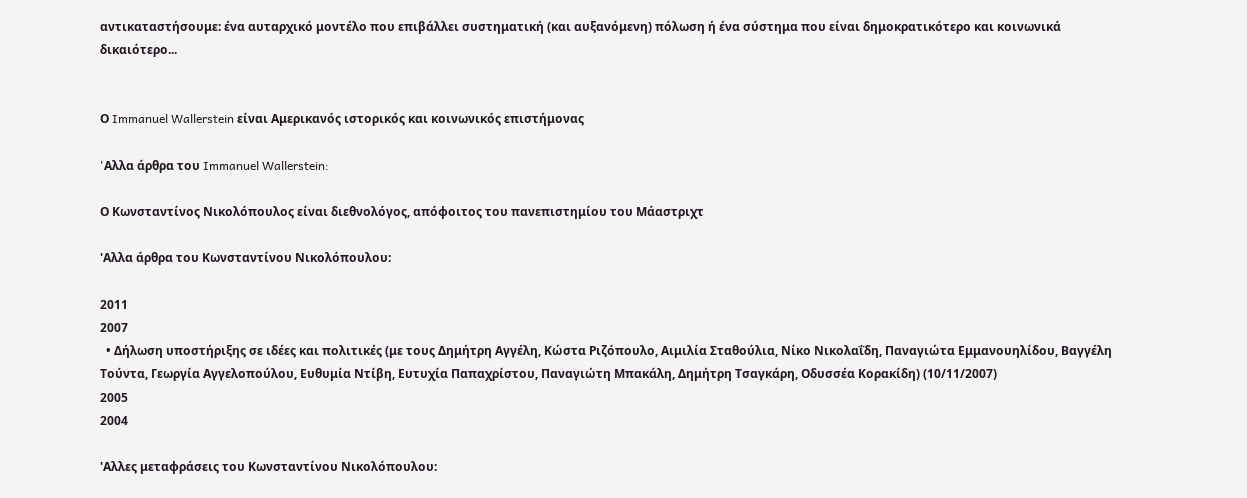αντικαταστήσουμε: ένα αυταρχικό μοντέλο που επιβάλλει συστηματική (και αυξανόμενη) πόλωση ή ένα σύστημα που είναι δημοκρατικότερο και κοινωνικά δικαιότερο...


Ο Immanuel Wallerstein είναι Αμερικανός ιστορικός και κοινωνικός επιστήμονας

'Aλλα άρθρα του Immanuel Wallerstein:

Ο Κωνσταντίνος Νικολόπουλος είναι διεθνολόγος, απόφοιτος του πανεπιστημίου του Μάαστριχτ

'Αλλα άρθρα του Κωνσταντίνου Νικολόπουλου:

2011
2007
  • Δήλωση υποστήριξης σε ιδέες και πολιτικές (με τους Δημήτρη Αγγέλη, Κώστα Ριζόπουλο, Αιμιλία Σταθούλια, Νίκο Νικολαΐδη, Παναγιώτα Εμμανουηλίδου, Βαγγέλη Τούντα, Γεωργία Αγγελοπούλου, Ευθυμία Ντίβη, Ευτυχία Παπαχρίστου, Παναγιώτη Μπακάλη, Δημήτρη Τσαγκάρη, Οδυσσέα Κορακίδη) (10/11/2007)
2005
2004

'Αλλες μεταφράσεις του Κωνσταντίνου Νικολόπουλου: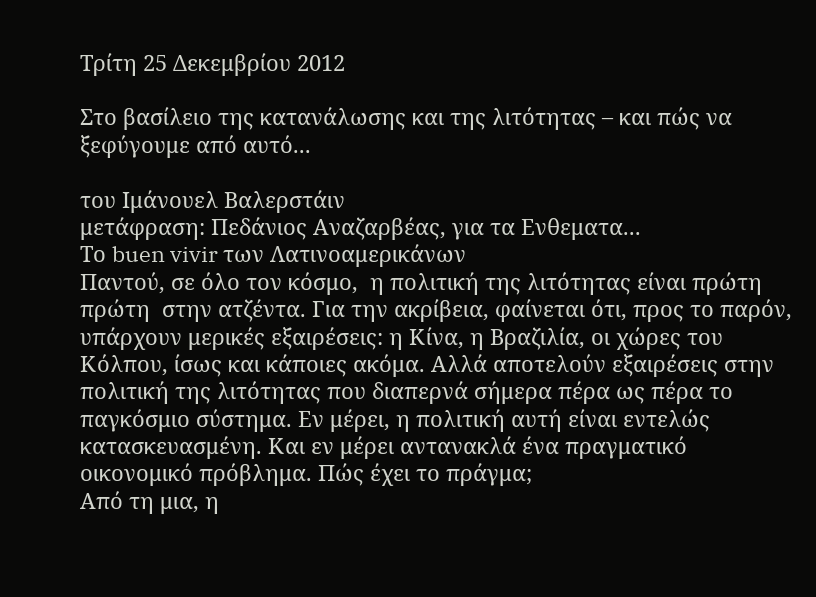Τρίτη 25 Δεκεμβρίου 2012

Στο βασίλειο της κατανάλωσης και της λιτότητας – και πώς να ξεφύγουμε από αυτό...

του Ιμάνουελ Βαλερστάιν
μετάφραση: Πεδάνιος Αναζαρβέας, για τα Ενθεματα...
Tο buen vivir των Λατινοαμερικάνων
Παντού, σε όλο τον κόσμο,  η πολιτική της λιτότητας είναι πρώτη πρώτη  στην ατζέντα. Για την ακρίβεια, φαίνεται ότι, προς το παρόν, υπάρχουν μερικές εξαιρέσεις: η Κίνα, η Βραζιλία, οι χώρες του Κόλπου, ίσως και κάποιες ακόμα. Αλλά αποτελούν εξαιρέσεις στην πολιτική της λιτότητας που διαπερνά σήμερα πέρα ως πέρα το παγκόσμιο σύστημα. Εν μέρει, η πολιτική αυτή είναι εντελώς κατασκευασμένη. Και εν μέρει αντανακλά ένα πραγματικό οικονομικό πρόβλημα. Πώς έχει το πράγμα;
Από τη μια, η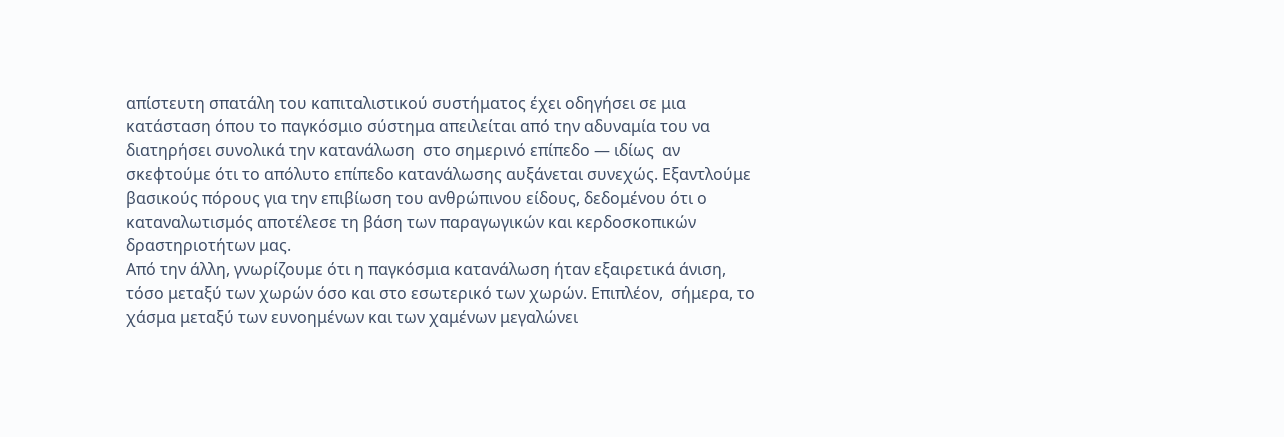απίστευτη σπατάλη του καπιταλιστικού συστήματος έχει οδηγήσει σε μια κατάσταση όπου το παγκόσμιο σύστημα απειλείται από την αδυναμία του να διατηρήσει συνολικά την κατανάλωση  στο σημερινό επίπεδο — ιδίως  αν σκεφτούμε ότι το απόλυτο επίπεδο κατανάλωσης αυξάνεται συνεχώς. Εξαντλούμε βασικούς πόρους για την επιβίωση του ανθρώπινου είδους, δεδομένου ότι ο καταναλωτισμός αποτέλεσε τη βάση των παραγωγικών και κερδοσκοπικών δραστηριοτήτων μας.
Από την άλλη, γνωρίζουμε ότι η παγκόσμια κατανάλωση ήταν εξαιρετικά άνιση, τόσο μεταξύ των χωρών όσο και στο εσωτερικό των χωρών. Επιπλέον,  σήμερα, το χάσμα μεταξύ των ευνοημένων και των χαμένων μεγαλώνει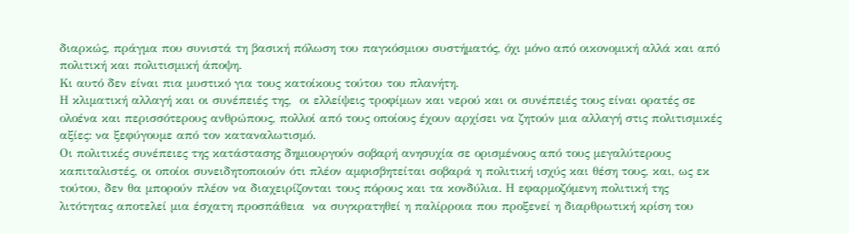διαρκώς, πράγμα που συνιστά τη βασική πόλωση του παγκόσμιου συστήματός, όχι μόνο από οικονομική αλλά και από πολιτική και πολιτισμική άποψη.
Κι αυτό δεν είναι πια μυστικό για τους κατοίκους τούτου του πλανήτη.
Η κλιματική αλλαγή και οι συνέπειές της,  οι ελλείψεις τροφίμων και νερού και οι συνέπειές τους είναι ορατές σε ολοένα και περισσότερους ανθρώπους, πολλοί από τους οποίους έχουν αρχίσει να ζητούν μια αλλαγή στις πολιτισμικές αξίες: να ξεφύγουμε από τον καταναλωτισμό.
Οι πολιτικές συνέπειες της κατάστασης δημιουργούν σοβαρή ανησυχία σε ορισμένους από τους μεγαλύτερους καπιταλιστές, οι οποίοι συνειδητοποιούν ότι πλέον αμφισβητείται σοβαρά η πολιτική ισχύς και θέση τους, και, ως εκ τούτου, δεν θα μπορούν πλέον να διαχειρίζονται τους πόρους και τα κονδύλια. Η εφαρμοζόμενη πολιτική της λιτότητας αποτελεί μια έσχατη προσπάθεια  να συγκρατηθεί η παλίρροια που προξενεί η διαρθρωτική κρίση του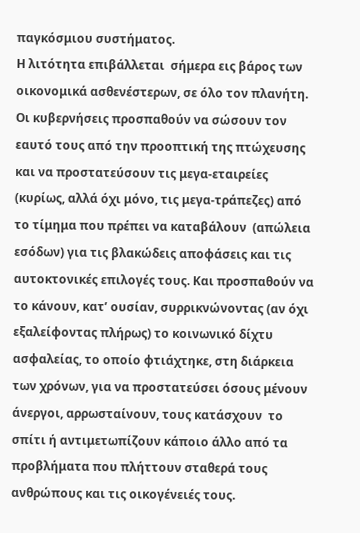παγκόσμιου συστήματος.
Η λιτότητα επιβάλλεται  σήμερα εις βάρος των οικονομικά ασθενέστερων, σε όλο τον πλανήτη. Οι κυβερνήσεις προσπαθούν να σώσουν τον εαυτό τους από την προοπτική της πτώχευσης και να προστατεύσουν τις μεγα-εταιρείες (κυρίως, αλλά όχι μόνο, τις μεγα-τράπεζες) από το τίμημα που πρέπει να καταβάλουν  (απώλεια εσόδων) για τις βλακώδεις αποφάσεις και τις αυτοκτονικές επιλογές τους. Και προσπαθούν να το κάνουν, κατ’ ουσίαν, συρρικνώνοντας (αν όχι  εξαλείφοντας πλήρως) το κοινωνικό δίχτυ ασφαλείας, το οποίο φτιάχτηκε, στη διάρκεια των χρόνων, για να προστατεύσει όσους μένουν άνεργοι, αρρωσταίνουν, τους κατάσχουν  το σπίτι ή αντιμετωπίζουν κάποιο άλλο από τα προβλήματα που πλήττουν σταθερά τους ανθρώπους και τις οικογένειές τους.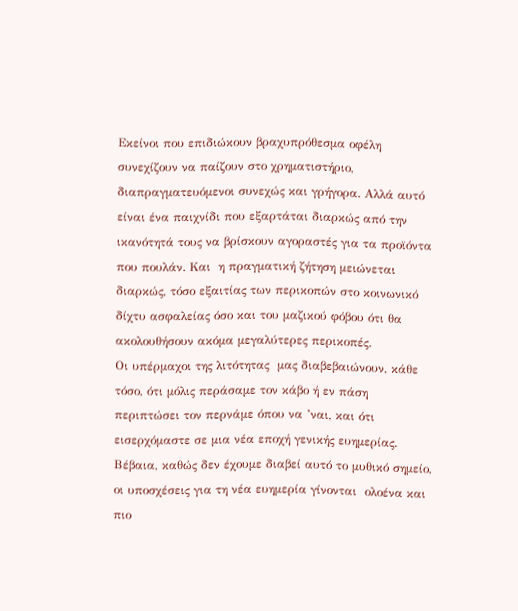Εκείνοι που επιδιώκουν βραχυπρόθεσμα οφέλη συνεχίζουν να παίζουν στο χρηματιστήριο, διαπραγματευόμενοι συνεχώς και γρήγορα. Αλλά αυτό είναι ένα παιχνίδι που εξαρτάται διαρκώς από την ικανότητά τους να βρίσκουν αγοραστές για τα προϊόντα που πουλάν. Και  η πραγματική ζήτηση μειώνεται διαρκώς, τόσο εξαιτίας των περικοπών στο κοινωνικό δίχτυ ασφαλείας όσο και του μαζικού φόβου ότι θα ακολουθήσουν ακόμα μεγαλύτερες περικοπές.
Οι υπέρμαχοι της λιτότητας  μας διαβεβαιώνουν, κάθε τόσο, ότι μόλις περάσαμε τον κάβο ή εν πάση περιπτώσει τον περνάμε όπου να ’ναι, και ότι εισερχόμαστε σε μια νέα εποχή γενικής ευημερίας. Βέβαια, καθώς δεν έχουμε διαβεί αυτό το μυθικό σημείο, οι υποσχέσεις για τη νέα ευημερία γίνονται  ολοένα και πιο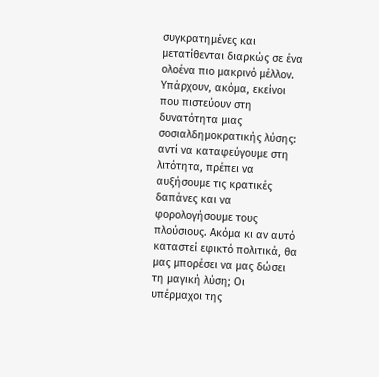συγκρατημένες και μετατίθενται διαρκώς σε ένα ολοένα πιο μακρινό μέλλον.
Υπάρχουν, ακόμα, εκείνοι που πιστεύουν στη δυνατότητα μιας σοσιαλδημοκρατικής λύσης: αντί να καταφεύγουμε στη λιτότητα, πρέπει να αυξήσουμε τις κρατικές δαπάνες και να φορολογήσουμε τους πλούσιους. Ακόμα κι αν αυτό καταστεί εφικτό πολιτικά, θα μας μπορέσει να μας δώσει τη μαγική λύση; Οι υπέρμαχοι της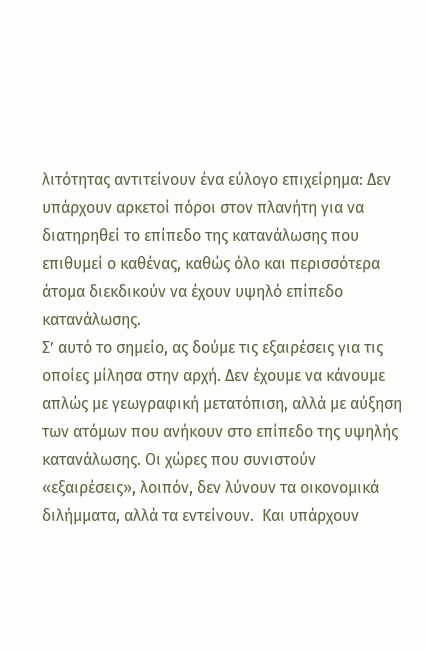λιτότητας αντιτείνουν ένα εύλογο επιχείρημα: Δεν υπάρχουν αρκετοί πόροι στον πλανήτη για να διατηρηθεί το επίπεδο της κατανάλωσης που επιθυμεί ο καθένας, καθώς όλο και περισσότερα άτομα διεκδικούν να έχουν υψηλό επίπεδο κατανάλωσης.
Σ’ αυτό το σημείο, ας δούμε τις εξαιρέσεις για τις οποίες μίλησα στην αρχή. Δεν έχουμε να κάνουμε απλώς με γεωγραφική μετατόπιση, αλλά με αύξηση των ατόμων που ανήκουν στο επίπεδο της υψηλής κατανάλωσης. Οι χώρες που συνιστούν «εξαιρέσεις», λοιπόν, δεν λύνουν τα οικονομικά διλήμματα, αλλά τα εντείνουν.  Και υπάρχουν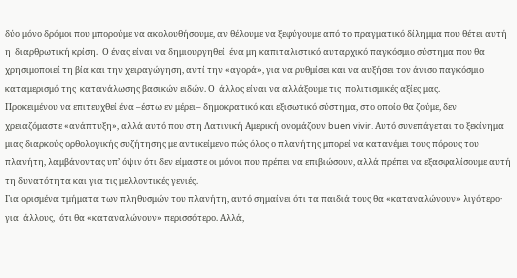δύο μόνο δρόμοι που μπορούμε να ακολουθήσουμε, αν θέλουμε να ξεφύγουμε από το πραγματικό δίλημμα που θέτει αυτή η  διαρθρωτική κρίση.  Ο ένας είναι να δημιουργηθεί  ένα μη καπιταλιστικό αυταρχικό παγκόσμιο σύστημα που θα χρησιμοποιεί τη βία και την χειραγώγηση, αντί την «αγορά», για να ρυθμίσει και να αυξήσει τον άνισο παγκόσμιο καταμερισμό της  κατανάλωσης βασικών ειδών. Ο  άλλος είναι να αλλάξουμε τις  πολιτισμικές αξίες μας.
Προκειμένου να επιτευχθεί ένα –έστω εν μέρει– δημοκρατικό και εξισωτικό σύστημα, στο οποίο θα ζούμε, δεν χρειαζόμαστε «ανάπτυξη», αλλά αυτό που στη Λατινική Αμερική ονομάζoυν buen vivir. Αυτό συνεπάγεται το ξεκίνημα μιας διαρκούς ορθολογικής συζήτησης με αντικείμενο πώς όλος ο πλανήτης μπορεί να κατανέμει τους πόρους του πλανήτη, λαμβάνοντας υπ’ όψιν ότι δεν είμαστε οι μόνοι που πρέπει να επιβιώσουν, αλλά πρέπει να εξασφαλίσουμε αυτή τη δυνατότητα και για τις μελλοντικές γενιές.
Για ορισμένα τμήματα των πληθυσμών του πλανήτη, αυτό σημαίνει ότι τα παιδιά τους θα «καταναλώνουν» λιγότερο· για  άλλους,  ότι θα «καταναλώνουν» περισσότερο. Αλλά,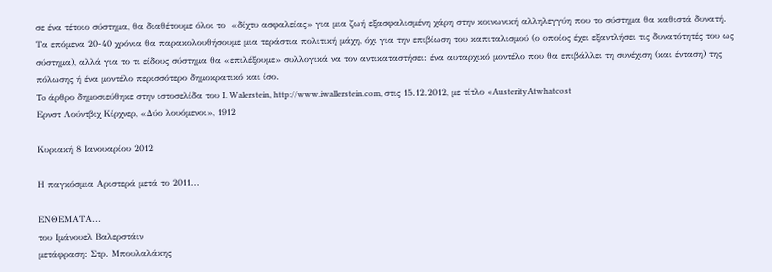σε ένα τέτοιο σύστημα, θα διαθέτουμε όλοι το  «δίχτυ ασφαλείας» για μια ζωή εξασφαλισμένη χάρη στην κοινωνική αλληλεγγύη που το σύστημα θα καθιστά δυνατή.
Τα επόμενα 20-40 χρόνια θα παρακολουθήσουμε μια τεράστια πολιτική μάχη, όχι για την επιβίωση του καπιταλισμού (ο οποίος έχει εξαντλήσει τις δυνατότητές του ως σύστημα), αλλά για το τι είδους σύστημα θα «επιλέξουμε» συλλογικά να τον αντικαταστήσει: ένα αυταρχικό μοντέλο που θα επιβάλλει τη συνέχιση (και ένταση) της πόλωσης ή ένα μοντέλο περισσότερο δημοκρατικό και ίσο.
To άρθρο δημοσιεύθηκε στην ιστοσελίδα του I. Walerstein, http://www.iwallerstein.com, στις 15.12.2012, με τίτλο «AusterityAtwhatcost
Ερνστ Λούντβιχ Κίρχνερ, «Δύο λουόμενοι», 1912

Κυριακή 8 Ιανουαρίου 2012

Η παγκόσμια Αριστερά μετά το 2011...

ΕΝΘΕΜΑΤΑ...
του Ιμάνουελ Βαλερστάιν
μετάφραση: Στρ. Μπουλαλάκης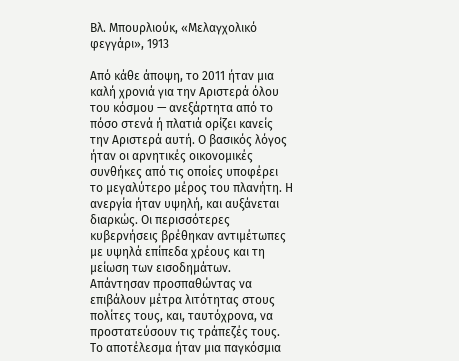Βλ. Μπουρλιούκ, «Μελαγχολικό φεγγάρι», 1913

Από κάθε άποψη, το 2011 ήταν μια καλή χρονιά για την Αριστερά όλου του κόσμου — ανεξάρτητα από το πόσο στενά ή πλατιά ορίζει κανείς την Αριστερά αυτή. Ο βασικός λόγος ήταν οι αρνητικές οικονομικές συνθήκες από τις οποίες υποφέρει το μεγαλύτερο μέρος του πλανήτη. Η ανεργία ήταν υψηλή, και αυξάνεται διαρκώς. Οι περισσότερες κυβερνήσεις βρέθηκαν αντιμέτωπες με υψηλά επίπεδα χρέους και τη μείωση των εισοδημάτων. Απάντησαν προσπαθώντας να επιβάλουν μέτρα λιτότητας στους πολίτες τους, και, ταυτόχρονα, να προστατεύσουν τις τράπεζές τους.
Το αποτέλεσμα ήταν μια παγκόσμια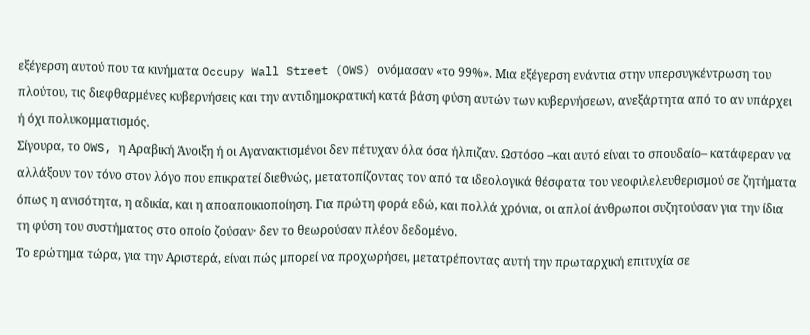εξέγερση αυτού που τα κινήματα Occupy Wall Street (OWS) ονόμασαν «το 99%». Μια εξέγερση ενάντια στην υπερσυγκέντρωση του πλούτου, τις διεφθαρμένες κυβερνήσεις και την αντιδημοκρατική κατά βάση φύση αυτών των κυβερνήσεων, ανεξάρτητα από το αν υπάρχει ή όχι πολυκομματισμός.
Σίγουρα, το OWS, η Αραβική Άνοιξη ή οι Αγανακτισμένοι δεν πέτυχαν όλα όσα ήλπιζαν. Ωστόσο –και αυτό είναι το σπουδαίο– κατάφεραν να αλλάξουν τον τόνο στον λόγο που επικρατεί διεθνώς, μετατοπίζοντας τον από τα ιδεολογικά θέσφατα του νεοφιλελευθερισμού σε ζητήματα όπως η ανισότητα, η αδικία, και η αποαποικιοποίηση. Για πρώτη φορά εδώ, και πολλά χρόνια, οι απλοί άνθρωποι συζητούσαν για την ίδια τη φύση του συστήματος στο οποίο ζούσαν· δεν το θεωρούσαν πλέον δεδομένο.
Το ερώτημα τώρα, για την Αριστερά, είναι πώς μπορεί να προχωρήσει, μετατρέποντας αυτή την πρωταρχική επιτυχία σε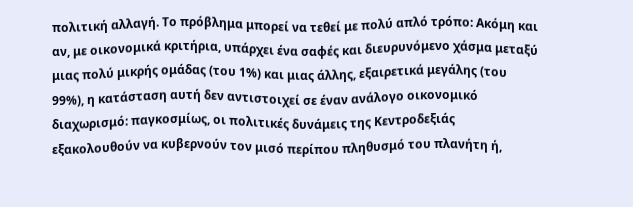πολιτική αλλαγή. Το πρόβλημα μπορεί να τεθεί με πολύ απλό τρόπο: Ακόμη και αν, με οικονομικά κριτήρια, υπάρχει ένα σαφές και διευρυνόμενο χάσμα μεταξύ μιας πολύ μικρής ομάδας (του 1%) και μιας άλλης, εξαιρετικά μεγάλης (του 99%), η κατάσταση αυτή δεν αντιστοιχεί σε έναν ανάλογο οικονομικό διαχωρισμό: παγκοσμίως, οι πολιτικές δυνάμεις της Κεντροδεξιάς εξακολουθούν να κυβερνούν τον μισό περίπου πληθυσμό του πλανήτη ή,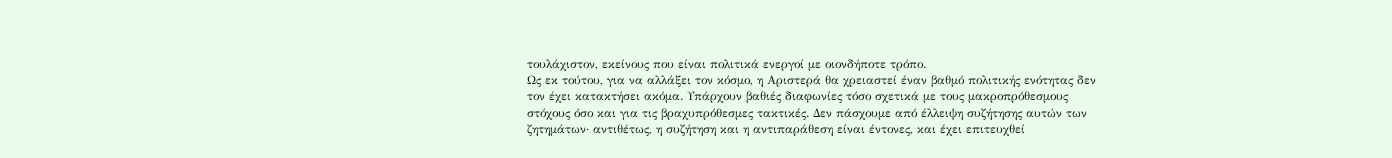τουλάχιστον, εκείνους που είναι πολιτικά ενεργοί με οιονδήποτε τρόπο.
Ως εκ τούτου, για να αλλάξει τον κόσμο, η Αριστερά θα χρειαστεί έναν βαθμό πολιτικής ενότητας δεν τον έχει κατακτήσει ακόμα. Υπάρχουν βαθιές διαφωνίες τόσο σχετικά με τους μακροπρόθεσμους στόχους όσο και για τις βραχυπρόθεσμες τακτικές. Δεν πάσχουμε από έλλειψη συζήτησης αυτών των ζητημάτων· αντιθέτως, η συζήτηση και η αντιπαράθεση είναι έντονες, και έχει επιτευχθεί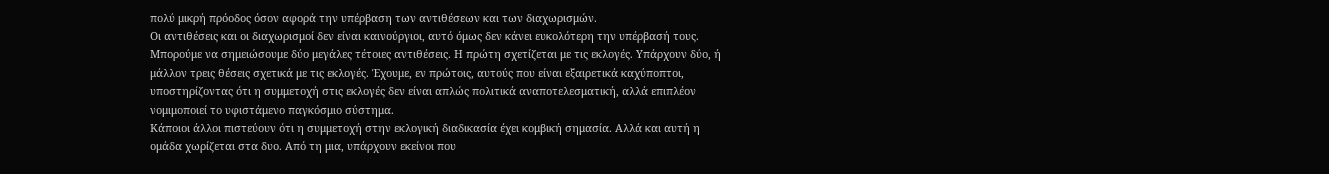πολύ μικρή πρόοδος όσον αφορά την υπέρβαση των αντιθέσεων και των διαχωρισμών.
Οι αντιθέσεις και οι διαχωρισμοί δεν είναι καινούργιοι, αυτό όμως δεν κάνει ευκολότερη την υπέρβασή τους. Μπορούμε να σημειώσουμε δύο μεγάλες τέτοιες αντιθέσεις. Η πρώτη σχετίζεται με τις εκλογές. Υπάρχουν δύο, ή μάλλον τρεις θέσεις σχετικά με τις εκλογές. Έχουμε, εν πρώτοις, αυτούς που είναι εξαιρετικά καχύποπτοι, υποστηρίζοντας ότι η συμμετοχή στις εκλογές δεν είναι απλώς πολιτικά αναποτελεσματική, αλλά επιπλέον νομιμοποιεί το υφιστάμενο παγκόσμιο σύστημα.
Κάποιοι άλλοι πιστεύουν ότι η συμμετοχή στην εκλογική διαδικασία έχει κομβική σημασία. Αλλά και αυτή η ομάδα χωρίζεται στα δυο. Από τη μια, υπάρχουν εκείνοι που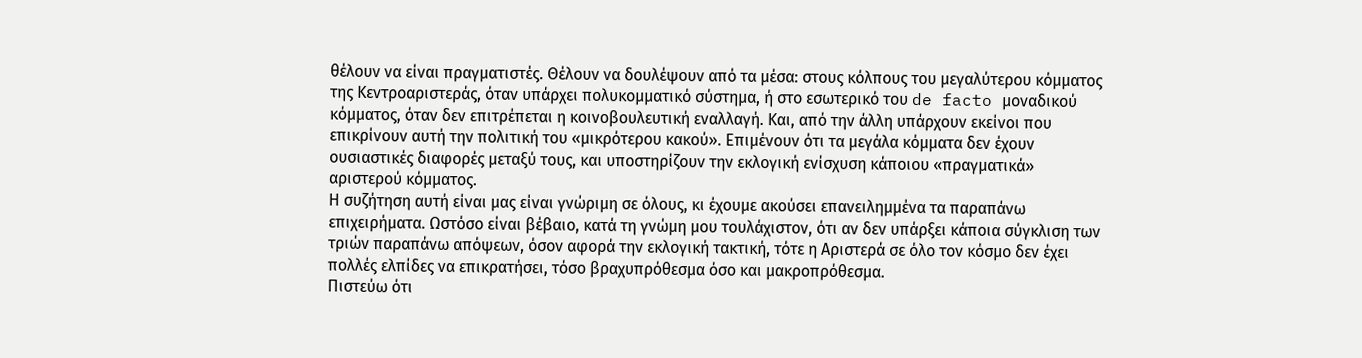θέλουν να είναι πραγματιστές. Θέλουν να δουλέψουν από τα μέσα: στους κόλπους του μεγαλύτερου κόμματος της Κεντροαριστεράς, όταν υπάρχει πολυκομματικό σύστημα, ή στο εσωτερικό του de facto μοναδικού κόμματος, όταν δεν επιτρέπεται η κοινοβουλευτική εναλλαγή. Και, από την άλλη υπάρχουν εκείνοι που επικρίνουν αυτή την πολιτική του «μικρότερου κακού». Επιμένουν ότι τα μεγάλα κόμματα δεν έχουν ουσιαστικές διαφορές μεταξύ τους, και υποστηρίζουν την εκλογική ενίσχυση κάποιου «πραγματικά» αριστερού κόμματος.
Η συζήτηση αυτή είναι μας είναι γνώριμη σε όλους, κι έχουμε ακούσει επανειλημμένα τα παραπάνω επιχειρήματα. Ωστόσο είναι βέβαιο, κατά τη γνώμη μου τουλάχιστον, ότι αν δεν υπάρξει κάποια σύγκλιση των τριών παραπάνω απόψεων, όσον αφορά την εκλογική τακτική, τότε η Αριστερά σε όλο τον κόσμο δεν έχει πολλές ελπίδες να επικρατήσει, τόσο βραχυπρόθεσμα όσο και μακροπρόθεσμα.
Πιστεύω ότι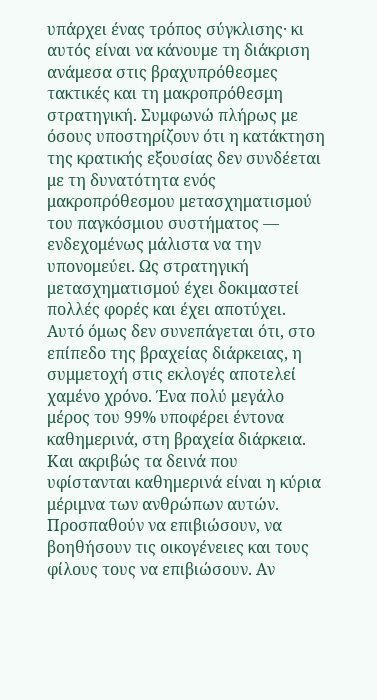υπάρχει ένας τρόπος σύγκλισης· κι αυτός είναι να κάνουμε τη διάκριση ανάμεσα στις βραχυπρόθεσμες τακτικές και τη μακροπρόθεσμη στρατηγική. Συμφωνώ πλήρως με όσους υποστηρίζουν ότι η κατάκτηση της κρατικής εξουσίας δεν συνδέεται με τη δυνατότητα ενός μακροπρόθεσμου μετασχηματισμού του παγκόσμιου συστήματος — ενδεχομένως μάλιστα να την υπονομεύει. Ως στρατηγική μετασχηματισμού έχει δοκιμαστεί πολλές φορές και έχει αποτύχει.
Αυτό όμως δεν συνεπάγεται ότι, στο επίπεδο της βραχείας διάρκειας, η συμμετοχή στις εκλογές αποτελεί χαμένο χρόνο. Ένα πολύ μεγάλο μέρος του 99% υποφέρει έντονα καθημερινά, στη βραχεία διάρκεια. Και ακριβώς τα δεινά που υφίστανται καθημερινά είναι η κύρια μέριμνα των ανθρώπων αυτών. Προσπαθούν να επιβιώσουν, να βοηθήσουν τις οικογένειες και τους φίλους τους να επιβιώσουν. Αν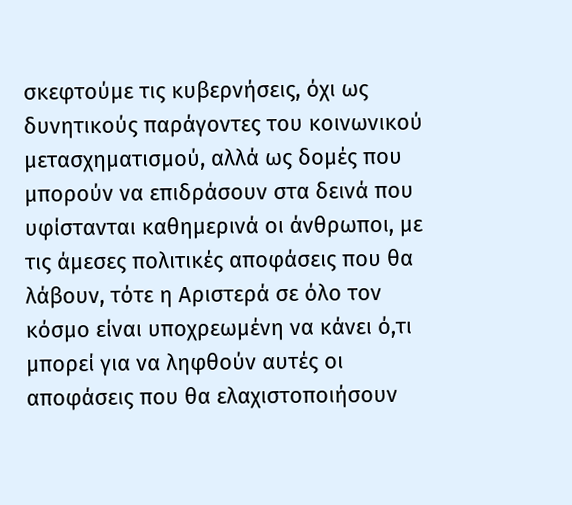σκεφτούμε τις κυβερνήσεις, όχι ως δυνητικούς παράγοντες του κοινωνικού μετασχηματισμού, αλλά ως δομές που μπορούν να επιδράσουν στα δεινά που υφίστανται καθημερινά οι άνθρωποι, με τις άμεσες πολιτικές αποφάσεις που θα λάβουν, τότε η Αριστερά σε όλο τον κόσμο είναι υποχρεωμένη να κάνει ό,τι μπορεί για να ληφθούν αυτές οι αποφάσεις που θα ελαχιστοποιήσουν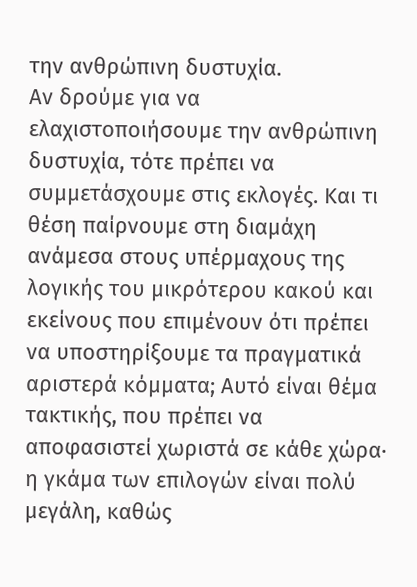την ανθρώπινη δυστυχία.
Αν δρούμε για να ελαχιστοποιήσουμε την ανθρώπινη δυστυχία, τότε πρέπει να συμμετάσχουμε στις εκλογές. Και τι θέση παίρνουμε στη διαμάχη ανάμεσα στους υπέρμαχους της λογικής του μικρότερου κακού και εκείνους που επιμένουν ότι πρέπει να υποστηρίξουμε τα πραγματικά αριστερά κόμματα; Αυτό είναι θέμα τακτικής, που πρέπει να αποφασιστεί χωριστά σε κάθε χώρα· η γκάμα των επιλογών είναι πολύ μεγάλη, καθώς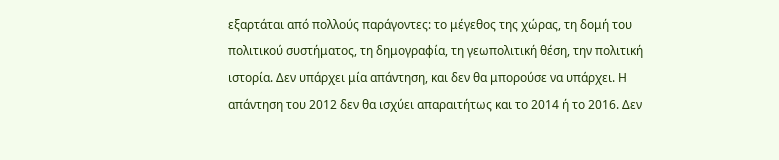εξαρτάται από πολλούς παράγοντες: το μέγεθος της χώρας, τη δομή του πολιτικού συστήματος, τη δημογραφία, τη γεωπολιτική θέση, την πολιτική ιστορία. Δεν υπάρχει μία απάντηση, και δεν θα μπορούσε να υπάρχει. Η απάντηση του 2012 δεν θα ισχύει απαραιτήτως και το 2014 ή το 2016. Δεν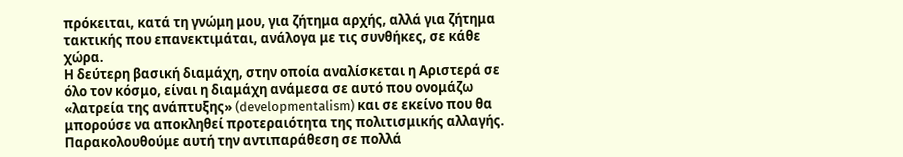πρόκειται, κατά τη γνώμη μου, για ζήτημα αρχής, αλλά για ζήτημα τακτικής που επανεκτιμάται, ανάλογα με τις συνθήκες, σε κάθε χώρα.
Η δεύτερη βασική διαμάχη, στην οποία αναλίσκεται η Αριστερά σε όλο τον κόσμο, είναι η διαμάχη ανάμεσα σε αυτό που ονομάζω «λατρεία της ανάπτυξης» (developmentalism) και σε εκείνο που θα μπορούσε να αποκληθεί προτεραιότητα της πολιτισμικής αλλαγής. Παρακολουθούμε αυτή την αντιπαράθεση σε πολλά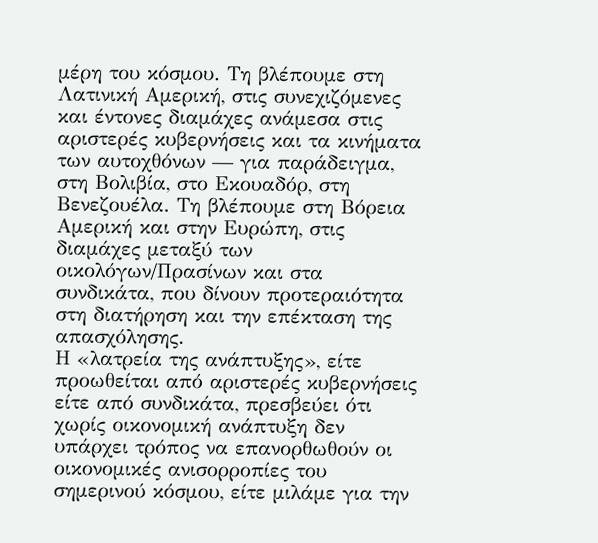μέρη του κόσμου. Τη βλέπουμε στη Λατινική Αμερική, στις συνεχιζόμενες και έντονες διαμάχες ανάμεσα στις αριστερές κυβερνήσεις και τα κινήματα των αυτοχθόνων — για παράδειγμα, στη Βολιβία, στο Εκουαδόρ, στη Βενεζουέλα. Τη βλέπουμε στη Βόρεια Αμερική και στην Ευρώπη, στις διαμάχες μεταξύ των οικολόγων/Πρασίνων και στα συνδικάτα, που δίνουν προτεραιότητα στη διατήρηση και την επέκταση της απασχόλησης.
Η «λατρεία της ανάπτυξης», είτε προωθείται από αριστερές κυβερνήσεις είτε από συνδικάτα, πρεσβεύει ότι χωρίς οικονομική ανάπτυξη δεν υπάρχει τρόπος να επανορθωθούν οι οικονομικές ανισορροπίες του σημερινού κόσμου, είτε μιλάμε για την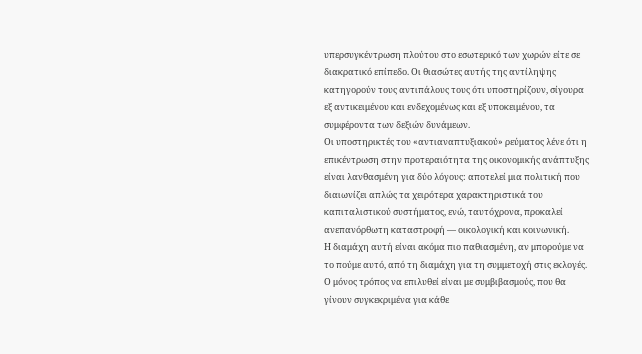υπερσυγκέντρωση πλούτου στο εσωτερικό των χωρών είτε σε διακρατικό επίπεδο. Οι θιασώτες αυτής της αντίληψης κατηγορούν τους αντιπάλους τους ότι υποστηρίζουν, σίγουρα εξ αντικειμένου και ενδεχομένως και εξ υποκειμένου, τα συμφέροντα των δεξιών δυνάμεων.
Οι υποστηρικτές του «αντιαναπτυξιακού» ρεύματος λένε ότι η επικέντρωση στην προτεραιότητα της οικονομικής ανάπτυξης είναι λανθασμένη για δύο λόγους: αποτελεί μια πολιτική που διαιωνίζει απλώς τα χειρότερα χαρακτηριστικά του καπιταλιστικού συστήματος, ενώ, ταυτόχρονα, προκαλεί ανεπανόρθωτη καταστροφή — οικολογική και κοινωνική.
Η διαμάχη αυτή είναι ακόμα πιο παθιασμένη, αν μπορούμε να το πούμε αυτό, από τη διαμάχη για τη συμμετοχή στις εκλογές. Ο μόνος τρόπος να επιλυθεί είναι με συμβιβασμούς, που θα γίνουν συγκεκριμένα για κάθε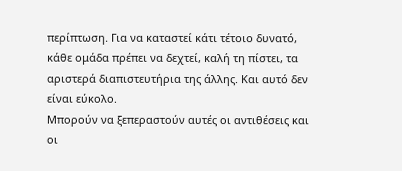περίπτωση. Για να καταστεί κάτι τέτοιο δυνατό, κάθε ομάδα πρέπει να δεχτεί, καλή τη πίστει, τα αριστερά διαπιστευτήρια της άλλης. Και αυτό δεν είναι εύκολο.
Μπορούν να ξεπεραστούν αυτές οι αντιθέσεις και οι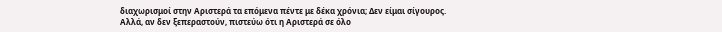διαχωρισμοί στην Αριστερά τα επόμενα πέντε με δέκα χρόνια; Δεν είμαι σίγουρος. Αλλά, αν δεν ξεπεραστούν, πιστεύω ότι η Αριστερά σε όλο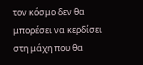τον κόσμο δεν θα μπορέσει να κερδίσει στη μάχη που θα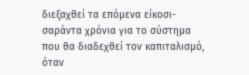διεξαχθεί τα επόμενα είκοσι-σαράντα χρόνια για το σύστημα που θα διαδεχθεί τον καπιταλισμό, όταν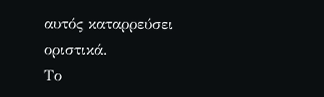αυτός καταρρεύσει οριστικά.
Το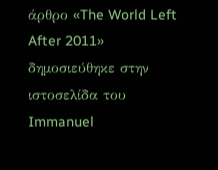άρθρο «The World Left After 2011» δημοσιεύθηκε στην ιστοσελίδα του Immanuel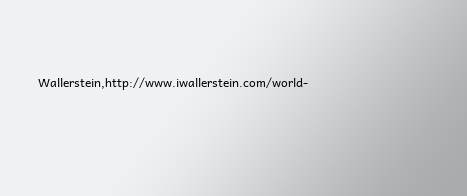Wallerstein,http://www.iwallerstein.com/world-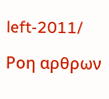left-2011/

Ροη αρθρων